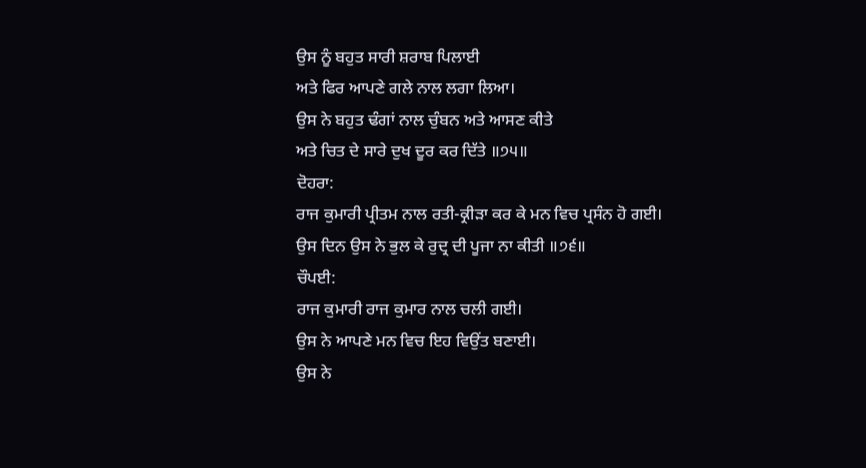ਉਸ ਨੂੰ ਬਹੁਤ ਸਾਰੀ ਸ਼ਰਾਬ ਪਿਲਾਈ
ਅਤੇ ਫਿਰ ਆਪਣੇ ਗਲੇ ਨਾਲ ਲਗਾ ਲਿਆ।
ਉਸ ਨੇ ਬਹੁਤ ਢੰਗਾਂ ਨਾਲ ਚੁੰਬਨ ਅਤੇ ਆਸਣ ਕੀਤੇ
ਅਤੇ ਚਿਤ ਦੇ ਸਾਰੇ ਦੁਖ ਦੂਰ ਕਰ ਦਿੱਤੇ ॥੭੫॥
ਦੋਹਰਾ:
ਰਾਜ ਕੁਮਾਰੀ ਪ੍ਰੀਤਮ ਨਾਲ ਰਤੀ-ਕ੍ਰੀੜਾ ਕਰ ਕੇ ਮਨ ਵਿਚ ਪ੍ਰਸੰਨ ਹੋ ਗਈ।
ਉਸ ਦਿਨ ਉਸ ਨੇ ਭੁਲ ਕੇ ਰੁਦ੍ਰ ਦੀ ਪੂਜਾ ਨਾ ਕੀਤੀ ॥੭੬॥
ਚੌਪਈ:
ਰਾਜ ਕੁਮਾਰੀ ਰਾਜ ਕੁਮਾਰ ਨਾਲ ਚਲੀ ਗਈ।
ਉਸ ਨੇ ਆਪਣੇ ਮਨ ਵਿਚ ਇਹ ਵਿਉਂਤ ਬਣਾਈ।
ਉਸ ਨੇ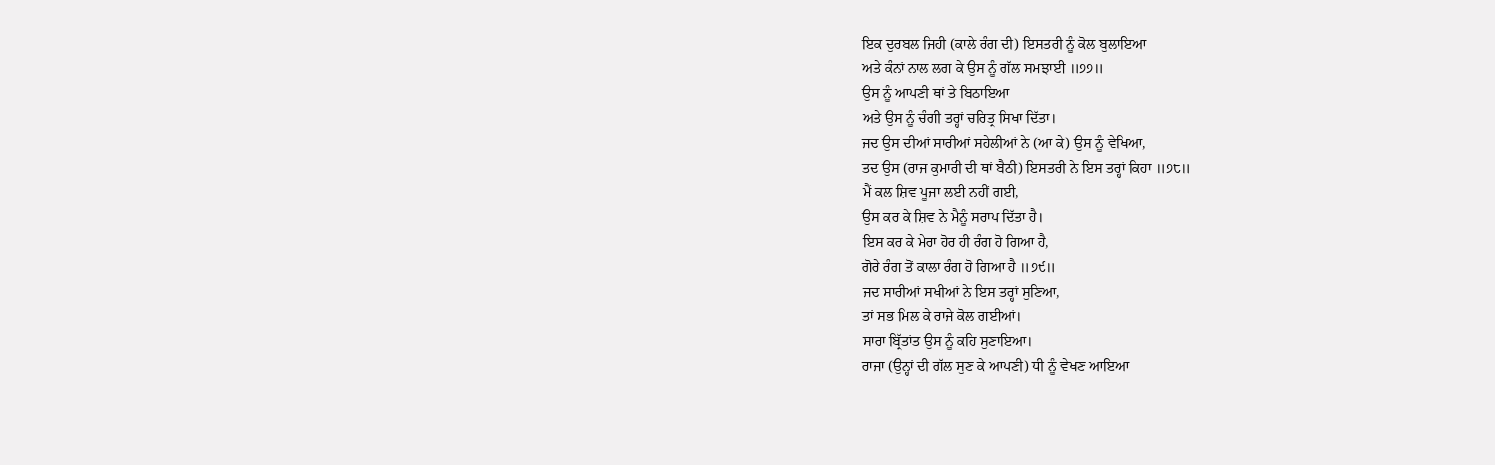ਇਕ ਦੁਰਬਲ ਜਿਹੀ (ਕਾਲੇ ਰੰਗ ਦੀ) ਇਸਤਰੀ ਨੂੰ ਕੋਲ ਬੁਲਾਇਆ
ਅਤੇ ਕੰਨਾਂ ਨਾਲ ਲਗ ਕੇ ਉਸ ਨੂੰ ਗੱਲ ਸਮਝਾਈ ॥੭੭॥
ਉਸ ਨੂੰ ਆਪਣੀ ਥਾਂ ਤੇ ਬਿਠਾਇਆ
ਅਤੇ ਉਸ ਨੂੰ ਚੰਗੀ ਤਰ੍ਹਾਂ ਚਰਿਤ੍ਰ ਸਿਖਾ ਦਿੱਤਾ।
ਜਦ ਉਸ ਦੀਆਂ ਸਾਰੀਆਂ ਸਹੇਲੀਆਂ ਨੇ (ਆ ਕੇ) ਉਸ ਨੂੰ ਵੇਖਿਆ,
ਤਦ ਉਸ (ਰਾਜ ਕੁਮਾਰੀ ਦੀ ਥਾਂ ਬੈਠੀ) ਇਸਤਰੀ ਨੇ ਇਸ ਤਰ੍ਹਾਂ ਕਿਹਾ ॥੭੮॥
ਮੈਂ ਕਲ ਸ਼ਿਵ ਪੂਜਾ ਲਈ ਨਹੀਂ ਗਈ,
ਉਸ ਕਰ ਕੇ ਸ਼ਿਵ ਨੇ ਮੈਨੂੰ ਸਰਾਪ ਦਿੱਤਾ ਹੈ।
ਇਸ ਕਰ ਕੇ ਮੇਰਾ ਹੋਰ ਹੀ ਰੰਗ ਹੋ ਗਿਆ ਹੈ,
ਗੋਰੇ ਰੰਗ ਤੋਂ ਕਾਲਾ ਰੰਗ ਹੋ ਗਿਆ ਹੈ ॥੭੯॥
ਜਦ ਸਾਰੀਆਂ ਸਖੀਆਂ ਨੇ ਇਸ ਤਰ੍ਹਾਂ ਸੁਣਿਆ,
ਤਾਂ ਸਭ ਮਿਲ ਕੇ ਰਾਜੇ ਕੋਲ ਗਈਆਂ।
ਸਾਰਾ ਬ੍ਰਿੱਤਾਂਤ ਉਸ ਨੂੰ ਕਹਿ ਸੁਣਾਇਆ।
ਰਾਜਾ (ਉਨ੍ਹਾਂ ਦੀ ਗੱਲ ਸੁਣ ਕੇ ਆਪਣੀ) ਧੀ ਨੂੰ ਵੇਖਣ ਆਇਆ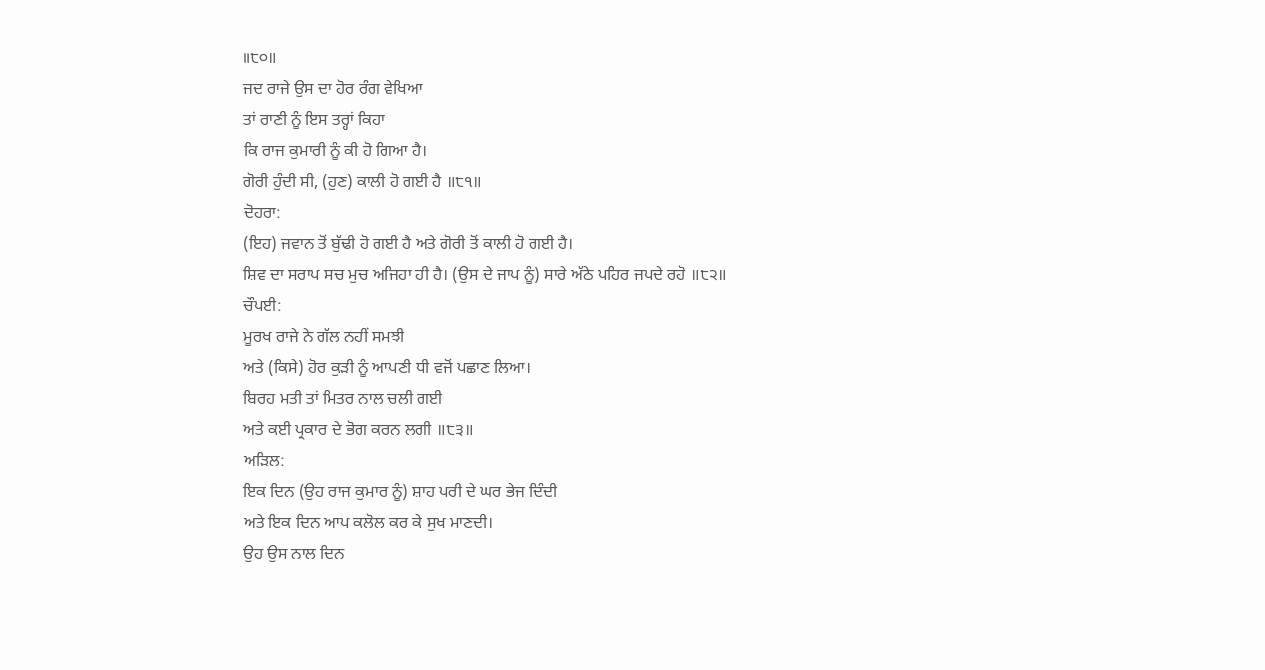॥੮੦॥
ਜਦ ਰਾਜੇ ਉਸ ਦਾ ਹੋਰ ਰੰਗ ਵੇਖਿਆ
ਤਾਂ ਰਾਣੀ ਨੂੰ ਇਸ ਤਰ੍ਹਾਂ ਕਿਹਾ
ਕਿ ਰਾਜ ਕੁਮਾਰੀ ਨੂੰ ਕੀ ਹੋ ਗਿਆ ਹੈ।
ਗੋਰੀ ਹੁੰਦੀ ਸੀ, (ਹੁਣ) ਕਾਲੀ ਹੋ ਗਈ ਹੈ ॥੮੧॥
ਦੋਹਰਾ:
(ਇਹ) ਜਵਾਨ ਤੋਂ ਬੁੱਢੀ ਹੋ ਗਈ ਹੈ ਅਤੇ ਗੋਰੀ ਤੋਂ ਕਾਲੀ ਹੋ ਗਈ ਹੈ।
ਸ਼ਿਵ ਦਾ ਸਰਾਪ ਸਚ ਮੁਚ ਅਜਿਹਾ ਹੀ ਹੈ। (ਉਸ ਦੇ ਜਾਪ ਨੂੰ) ਸਾਰੇ ਅੱਠੇ ਪਹਿਰ ਜਪਦੇ ਰਹੋ ॥੮੨॥
ਚੌਪਈ:
ਮੂਰਖ ਰਾਜੇ ਨੇ ਗੱਲ ਨਹੀਂ ਸਮਝੀ
ਅਤੇ (ਕਿਸੇ) ਹੋਰ ਕੁੜੀ ਨੂੰ ਆਪਣੀ ਧੀ ਵਜੋਂ ਪਛਾਣ ਲਿਆ।
ਬਿਰਹ ਮਤੀ ਤਾਂ ਮਿਤਰ ਨਾਲ ਚਲੀ ਗਈ
ਅਤੇ ਕਈ ਪ੍ਰਕਾਰ ਦੇ ਭੋਗ ਕਰਨ ਲਗੀ ॥੮੩॥
ਅੜਿਲ:
ਇਕ ਦਿਨ (ਉਹ ਰਾਜ ਕੁਮਾਰ ਨੂੰ) ਸ਼ਾਹ ਪਰੀ ਦੇ ਘਰ ਭੇਜ ਦਿੰਦੀ
ਅਤੇ ਇਕ ਦਿਨ ਆਪ ਕਲੋਲ ਕਰ ਕੇ ਸੁਖ ਮਾਣਦੀ।
ਉਹ ਉਸ ਨਾਲ ਦਿਨ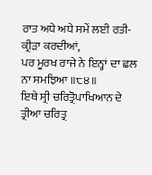ਰਾਤ ਅਧੇ ਅਧੇ ਸਮੇਂ ਲਈ ਰਤੀ-ਕ੍ਰੀੜਾ ਕਰਦੀਆਂ,
ਪਰ ਮੂਰਖ ਰਾਜੇ ਨੇ ਇਨ੍ਹਾਂ ਦਾ ਛਲ ਨਾ ਸਮਝਿਆ ॥੮੪॥
ਇਥੇ ਸ੍ਰੀ ਚਰਿਤ੍ਰੋਪਾਖਿਆਨ ਦੇ ਤ੍ਰੀਆ ਚਰਿਤ੍ਰ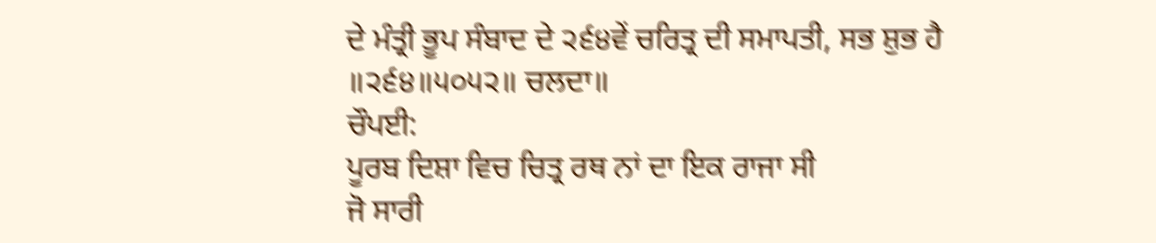ਦੇ ਮੰਤ੍ਰੀ ਭੂਪ ਸੰਬਾਦ ਦੇ ੨੬੪ਵੇਂ ਚਰਿਤ੍ਰ ਦੀ ਸਮਾਪਤੀ, ਸਭ ਸ਼ੁਭ ਹੈ ॥੨੬੪॥੫੦੫੨॥ ਚਲਦਾ॥
ਚੌਪਈ:
ਪੂਰਬ ਦਿਸ਼ਾ ਵਿਚ ਚਿਤ੍ਰ ਰਥ ਨਾਂ ਦਾ ਇਕ ਰਾਜਾ ਸੀ
ਜੋ ਸਾਰੀ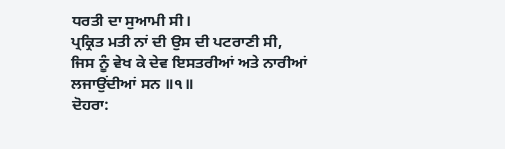ਧਰਤੀ ਦਾ ਸੁਆਮੀ ਸੀ।
ਪ੍ਰਕ੍ਰਿਤ ਮਤੀ ਨਾਂ ਦੀ ਉਸ ਦੀ ਪਟਰਾਣੀ ਸੀ,
ਜਿਸ ਨੂੰ ਵੇਖ ਕੇ ਦੇਵ ਇਸਤਰੀਆਂ ਅਤੇ ਨਾਰੀਆਂ ਲਜਾਉਂਦੀਆਂ ਸਨ ॥੧॥
ਦੋਹਰਾ: